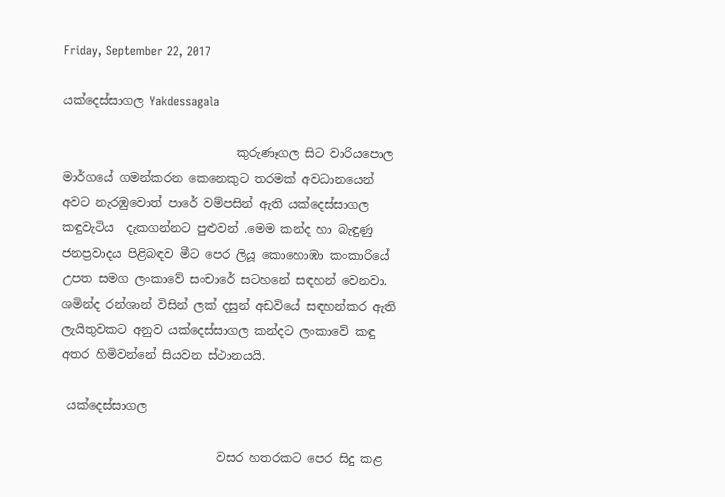Friday, September 22, 2017

යක්දෙස්සාගල Yakdessagala

                             කුරුණෑගල සිට වාරියපොල මාර්ගයේ ගමන්කරන කෙනෙකුට තරමක් අවධානයෙන් අවට නැරඹුවොත් පාරේ වම්පසින් ඇති යක්දෙස්සාගල කඳුවැටිය  දැකගන්නට පුළුවන් .මෙම කන්ද හා බැඳුණු ජනප්‍රවාදය පිළිබඳව මීට පෙර ලියූ කොහොඹා කංකාරියේ උපත සමග ලංකාවේ සංචාරේ සටහනේ සඳහන් වෙනවා. ශමින්ද රන්ශාන් විසින් ලක් දසුන් අඩවියේ සඳහන්කර ඇති ලැයිතුවකට අනුව යක්දෙස්සාගල කන්දට ලංකාවේ කඳු අතර හිමිවන්නේ සියවන ස්ථානයයි.

 යක්දෙස්සාගල

                          වසර හතරකට පෙර සිදු කළ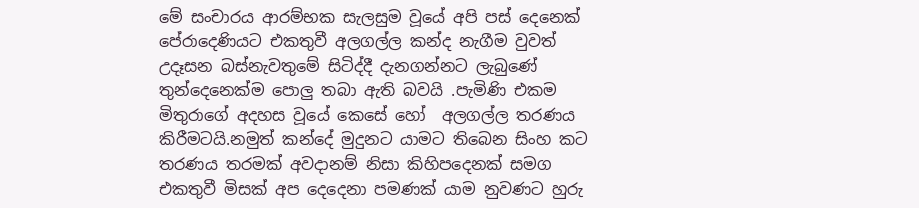මේ සංචාරය ආරම්භක සැලසුම වූයේ අපි පස් දෙනෙක් පේරාදෙණියට එකතුවී අලගල්ල කන්ද නැගීම වුවත් උදෑසන බස්නැවතුමේ සිටිද්දී දැනගන්නට ලැබුණේ  තුන්දෙනෙක්ම පොලු තබා ඇති බවයි .පැමිණි එකම මිතුරාගේ අදහස වූයේ කෙසේ හෝ  අලගල්ල තරණය කිරීමටයි.නමුත් කන්දේ මුදුනට යාමට තිබෙන සිංහ කට තරණය තරමක් අවදානම් නිසා කිහිපදෙනක් සමග එකතුවී මිසක් අප දෙදෙනා පමණක් යාම නුවණට හුරු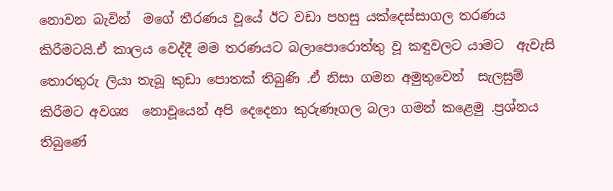නොවන බැවින්  මගේ තීරණය වූයේ ඊට වඩා පහසු යක්දෙස්සාගල තරණය කිරීමටයි.ඒ කාලය වෙද්දී මම තරණයට බලාපොරොත්තු වූ කඳුවලට යාමට  ඇවැසි තොරතුරු ලියා තැබූ කුඩා පොතක් තිබුණි .ඒ නිසා ගමන අමුතුවෙන්  සැලසුම් කිරීමට අවශ්‍ය  නොවූයෙන් අපි දෙදෙනා කුරුණෑගල බලා ගමන් කළෙමු .ප්‍රශ්නය තිබුණේ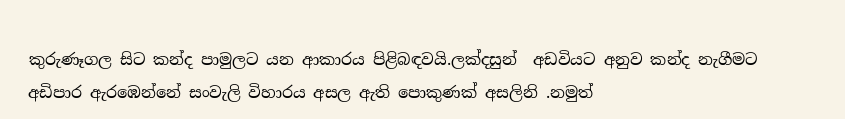කුරුණෑගල සිට කන්ද පාමුලට යන ආකාරය පිළිබඳවයි.ලක්දසුන්  අඩවියට අනුව කන්ද නැගීමට අඩිපාර ඇරඹෙන්නේ සංවැලි විහාරය අසල ඇති පොකුණක් අසලිනි .නමුත්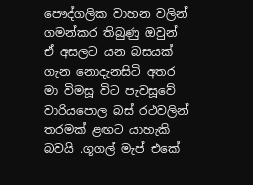පෞද්ගලික වාහන වලින් ගමන්කර තිබුණු ඔවුන් ඒ අසලට යන බසයක් ගැන නොදැනසිටි අතර මා විමසූ විට පැවසූවේ වාරියපොල බස්‍ රථවලින් තරමක් ළඟට යාහැකි බවයි .ගූගල් මැප් එකේ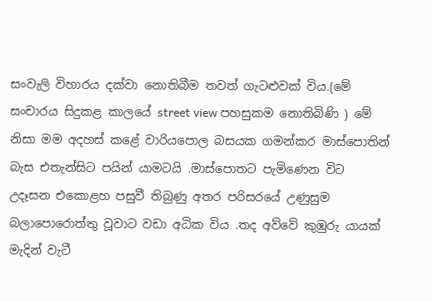සංවැලි විහාරය දක්වා නොතිබීම තවත් ගැටළුවක් විය.(මේ සංචාරය සිදුකළ කාලයේ street view පහසුකම නොතිබිණි ) මේ නිසා මම අදහස් කළේ වාරියපොල බසයක ගමන්කර මාස්පොතින් බැස එතැන්සිට පයින් යාමටයි .මාස්පොතට පැමිණෙන විට උදෑසන එකොළහ පසුවී තිබුණු අතර පරිසරයේ උණුසුම බලාපොරොත්තු වූවාට වඩා අධික විය .තද අව්වේ කුඹුරු යායක් මැදින් වැටී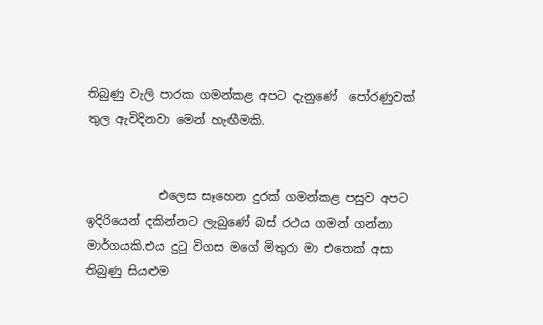තිබුණු වැලි පාරක ගමන්කළ අපට දැනුණේ  පෝරණුවක් තුල ඇවිදිනවා මෙන් හැඟීමකි.


            එලෙස සෑහෙන දුරක් ගමන්කළ පසුව අපට ඉදිරියෙන් දකින්නට ලැබුණේ බස් රථය ගමන් ගන්නා මාර්ගයකි.එය දුටු විගස මගේ මිතුරා මා එතෙක් අසා තිබුණු සියළුම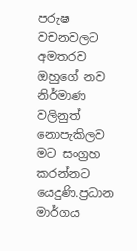පරුෂ වචනවලට අමතරව ඔහුගේ නව නිර්මාණ වලිනුත් නොපැකිලව මට සංග්‍රහ කරන්නට යෙදුණි.ප්‍රධාන මාර්ගය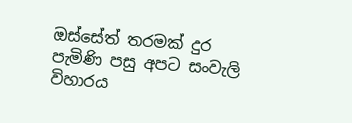ඔස්සේත් තරමක් දුර පැමිණි පසු අපට සංවැලි විහාරය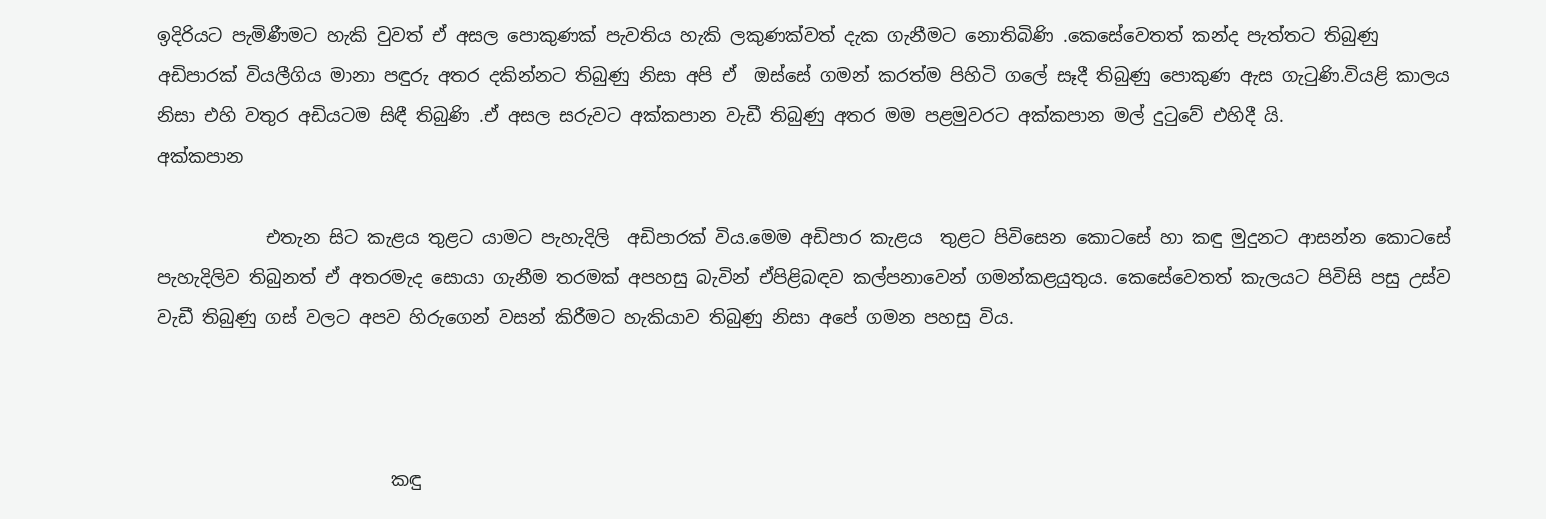ඉදිරියට පැමිණීමට හැකි වුවත් ඒ අසල පොකුණක් පැවතිය හැකි ලකුණක්වත් දැක ගැනීමට නොතිබිණි .කෙසේවෙතත් කන්ද පැත්තට තිබුණු අඩිපාරක් වියලීගිය මානා පඳුරු අතර දකින්නට තිබුණු නිසා අපි ඒ  ඔස්සේ ගමන් කරත්ම පිහිටි ගලේ සෑදී තිබුණු පොකුණ ඇස ගැටුණි.වියළි කාලය නිසා එහි වතුර අඩියටම සිඳී තිබුණි .ඒ අසල සරුවට අක්කපාන වැඩී තිබුණු අතර මම පළමුවරට අක්කපාන මල් දුටුවේ එහිදී යි.
අක්කපාන

            එතැන සිට කැළය තුළට යාමට පැහැදිලි  අඩිපාරක් විය.මෙම අඩිපාර කැළය  තුළට පිවිසෙන කොටසේ හා කඳු මුදුනට ආසන්න කොටසේ පැහැදිලිව තිබුනත් ඒ අතරමැද සොයා ගැනීම තරමක් අපහසු බැවින් ඒපිළිබඳව කල්පනාවෙන් ගමන්කළයුතුය. කෙසේවෙතත් කැලයට පිවිසි පසු උස්ව වැඩී තිබුණු ගස් වලට අපව හිරුගෙන් වසන් කිරීමට හැකියාව තිබුණු නිසා අපේ ගමන පහසු විය.



                          කඳු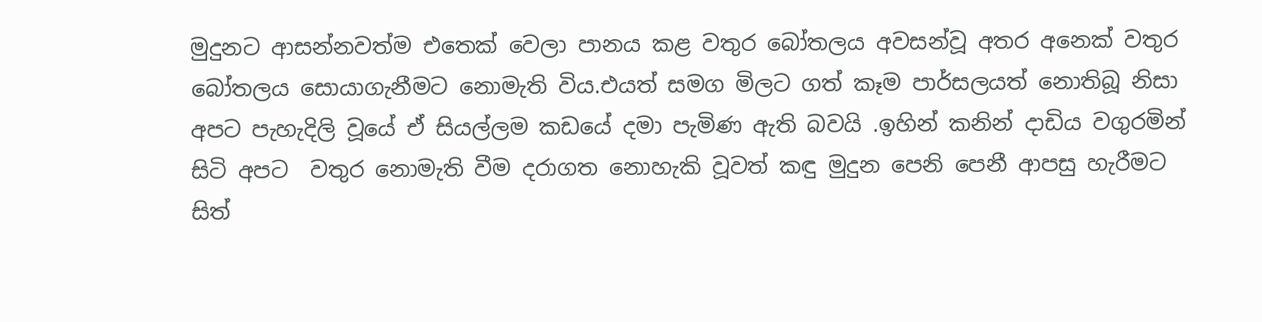මුදුනට ආසන්නවත්ම එතෙක් වෙලා පානය කළ වතුර බෝතලය අවසන්වූ අතර අනෙක් වතුර බෝතලය සොයාගැනීමට නොමැති විය.එයත් සමග මිලට ගත් කෑම පාර්සලයත් නොතිබූ නිසා අපට පැහැදිලි වූයේ ඒ සියල්ලම කඩයේ දමා පැමිණ ඇති බවයි .ඉහින් කනින් දාඩිය වගුරමින් සිටි අපට  වතුර නොමැති වීම දරාගත නොහැකි වූවත් කඳු මුදුන පෙනි පෙනී ආපසු හැරීමට  සිත්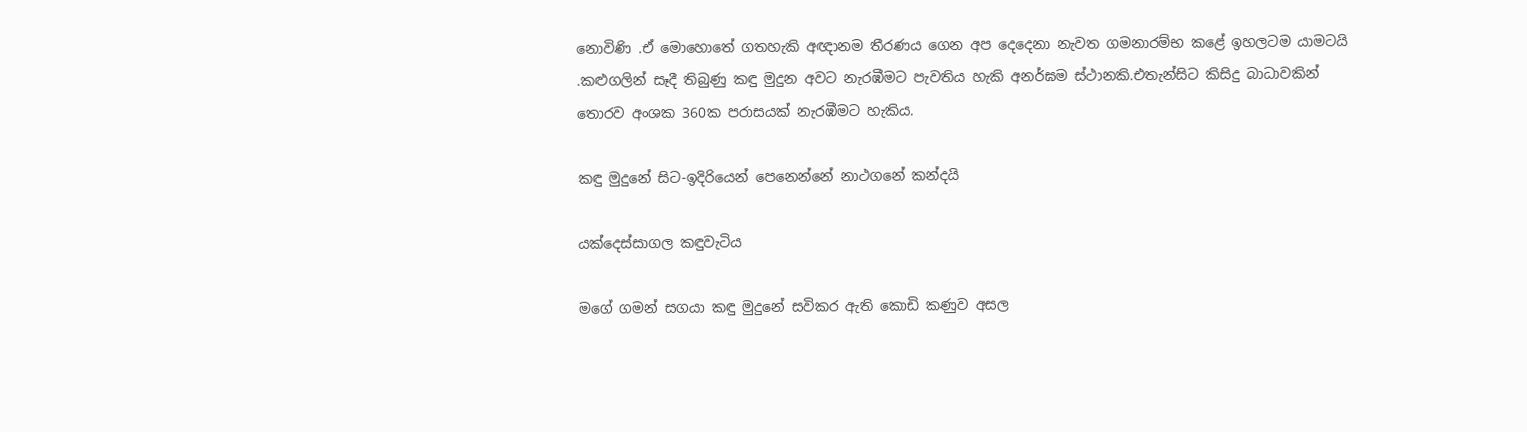නොවිණි .ඒ මොහොතේ ගතහැකි අඥානම තීරණය ගෙන අප දෙදෙනා නැවත ගමනාරම්භ කළේ ඉහලටම යාමටයි .කළුගලින් සෑදී තිබුණු කඳු මුදුන අවට නැරඹීමට පැවතිය හැකි අනර්ඝම ස්ථානකි.එතැන්සිට කිසිදු බාධාවකින් තොරව අංශක 360ක පරාසයක් නැරඹීමට හැකිය.

කඳු මුදුනේ සිට-ඉදිරියෙන් පෙනෙන්නේ නාථගනේ කන්දයි

යක්දෙස්සාගල කඳුවැටිය

මගේ ගමන් සගයා කඳු මුදුනේ සවිකර ඇති කොඩි කණුව අසල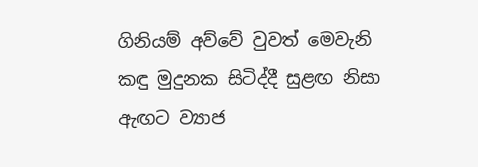ගිනියම් අව්වේ වුවත් මෙවැනි කඳු මුදුනක සිටිද්දී සුළඟ නිසා ඇඟට ව්‍යාජ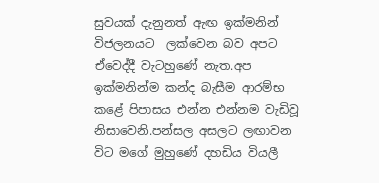සුවයක් දැනුනත් ඇඟ ඉක්මනින් විජලනයට  ලක්වෙන බව අපට ඒවෙද්දී වැටහුණේ නැත.අප ඉක්මනින්ම කන්ද බැසීම ආරම්භ කළේ පිපාසය එන්න එන්නම වැඩිවූ නිසාවෙනි.පන්සල අසලට ලඟාවන විට මගේ මුහුණේ දහඩිය වියලී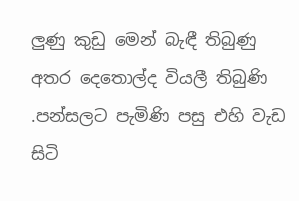ලුණු කුඩු මෙන් බැඳී තිබුණු අතර දෙතොල්ද වියලී තිබුණි .පන්සලට පැමිණි පසු එහි වැඩ සිටි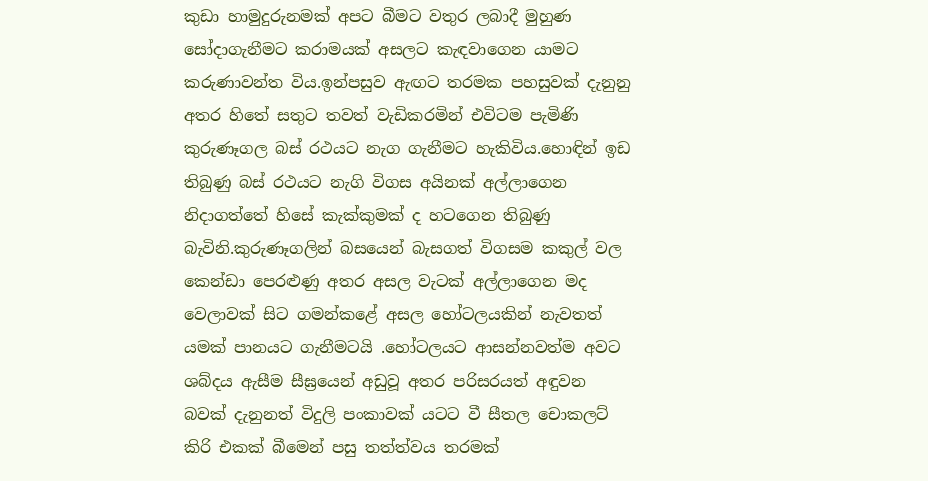කුඩා හාමුදුරුනමක් අපට බීමට වතුර ලබාදී මුහුණ සෝදාගැනීමට කරාමයක් අසලට කැඳවාගෙන යාමට කරුණාවන්ත විය.ඉන්පසුව ඇඟට තරමක පහසුවක් දැනුනු අතර හිතේ සතුට තවත් වැඩිකරමින් එවිටම පැමිණි  කුරුණෑගල බස් රථයට නැග ගැනීමට හැකිවිය.හොඳින් ඉඩ තිබුණු බස්‍ රථයට නැගි විගස අයිනක් අල්ලාගෙන නිදාගත්තේ හිසේ කැක්කුමක් ද හටගෙන තිබුණු බැවිනි.කුරුණෑගලින් බසයෙන් බැසගත් විගසම කකුල් වල කෙන්ඩා පෙරළුණු අතර අසල වැටක් අල්ලාගෙන මද වෙලාවක් සිට ගමන්කළේ අසල හෝටලයකින් නැවතත් යමක් පානයට ගැනීමටයි .හෝටලයට ආසන්නවත්ම අවට ශබ්දය ඇසීම සීඝ්‍රයෙන් අඩුවූ අතර පරිසරයත් අඳුවන බවක් දැනුනත් විදුලි පංකාවක් යටට වී සීතල චොකලට් කිරි එකක් බීමෙන් පසු තත්ත්වය තරමක්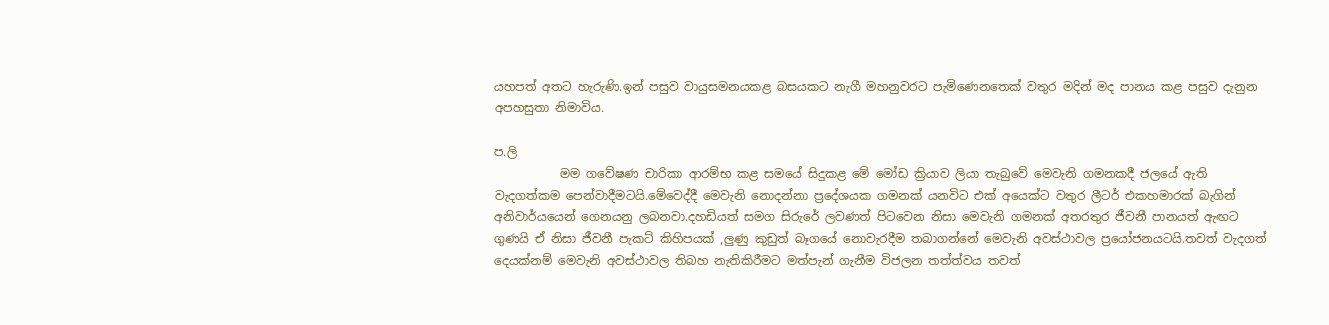යහපත් අතට හැරුණි.ඉන් පසුව වායුසමනයකළ බසයකට නැගී මහනුවරට පැමිණෙනතෙක් වතුර මදින් මද පානය කළ පසුව දැනුන අපහසුතා නිමාවිය.

ප.ලි
           මම ගවේෂණ චාරිකා ආරම්භ කළ සමයේ සිදුකළ මේ මෝඩ ක්‍රියාව ලියා තැබුවේ මෙවැනි ගමනකදී ජලයේ ඇති වැදගත්කම පෙන්වාදීමටයි.මේවෙද්දී මෙවැනි නොදන්නා ප්‍රදේශයක ගමනක් යනවිට එක් අයෙක්ට වතුර ලීටර් එකහමාරක් බැගින් අනිවාර්යයෙන් ගෙනයනු ලබනවා.දහඩියත් සමග සිරුරේ ලවණත් පිටවෙන නිසා මෙවැනි ගමනක් අතරතුර ජීවනී පානයත් ඇඟට ගුණයි ඒ නිසා ජීවනී පැකට් කිහිපයක් ,ලුණු කුඩුත් බෑගයේ නොවැරදීම තබාගන්නේ මෙවැනි අවස්ථාවල ප්‍රයෝජනයටයි.තවත් වැදගත් දෙයක්නම් මෙවැනි අවස්ථාවල තිබහ නැතිකිරීමට මත්පැන් ගැනීම විජලන තත්ත්වය තවත්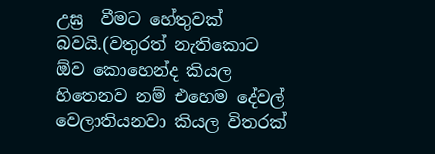උඝ්‍ර  වීමට හේතුවක් බවයි.(වතුරත් නැතිකොට ඕව කොහෙන්ද කියල හිතෙනව නම් එහෙම දේවල් වෙලාතියනවා කියල විතරක්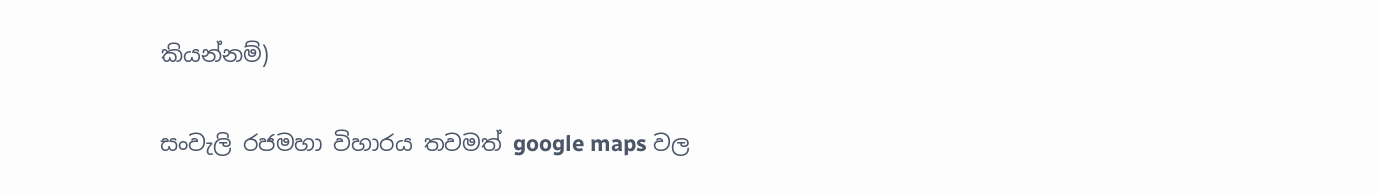කියන්නම්)

සංවැලි රජමහා විහාරය තවමත් google maps වල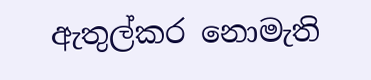ඇතුල්කර නොමැති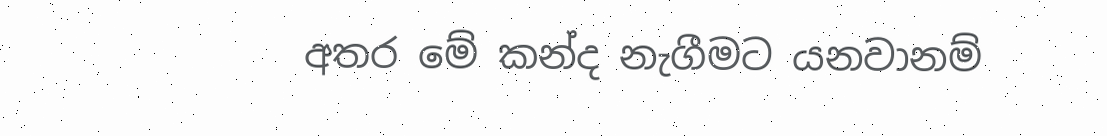අතර මේ කන්ද නැගීමට යනවානම්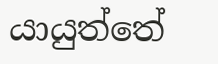යායුත්තේ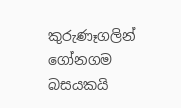කුරුණෑගලින් ගෝනගම බසයකයි